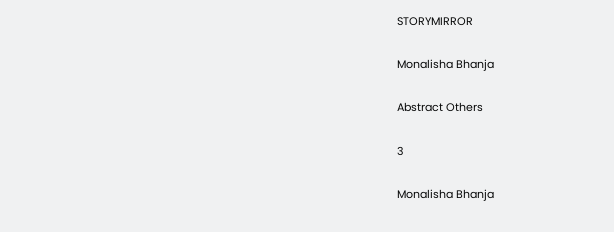STORYMIRROR

Monalisha Bhanja

Abstract Others

3

Monalisha Bhanja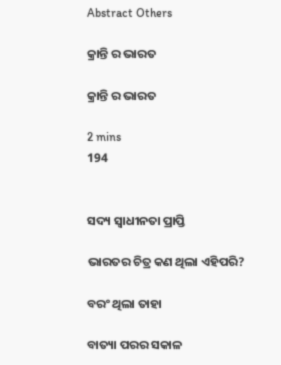Abstract Others

କ୍ରାନ୍ତି ର ଭାରତ

କ୍ରାନ୍ତି ର ଭାରତ

2 mins
194


ସଦ୍ୟ ସ୍ଵାଧୀନତା ପ୍ରାପ୍ତି

ଭାରତର ଚିତ୍ର କଣ ଥିଲା ଏହିପରି?

ବରଂ ଥିଲା ତାହା

ବାତ୍ୟା ପରର ସକାଳ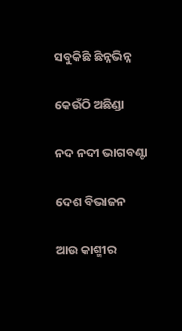ସବୁକିଛି ଛିନ୍ନଭିନ୍ନ

କେଉଁଠି ଅଛିଣ୍ଡା

ନଦ ନଦୀ ଭାଗବଣ୍ଟା

ଦେଶ ବିଭାଜନ

ଆଉ କାଶ୍ମୀର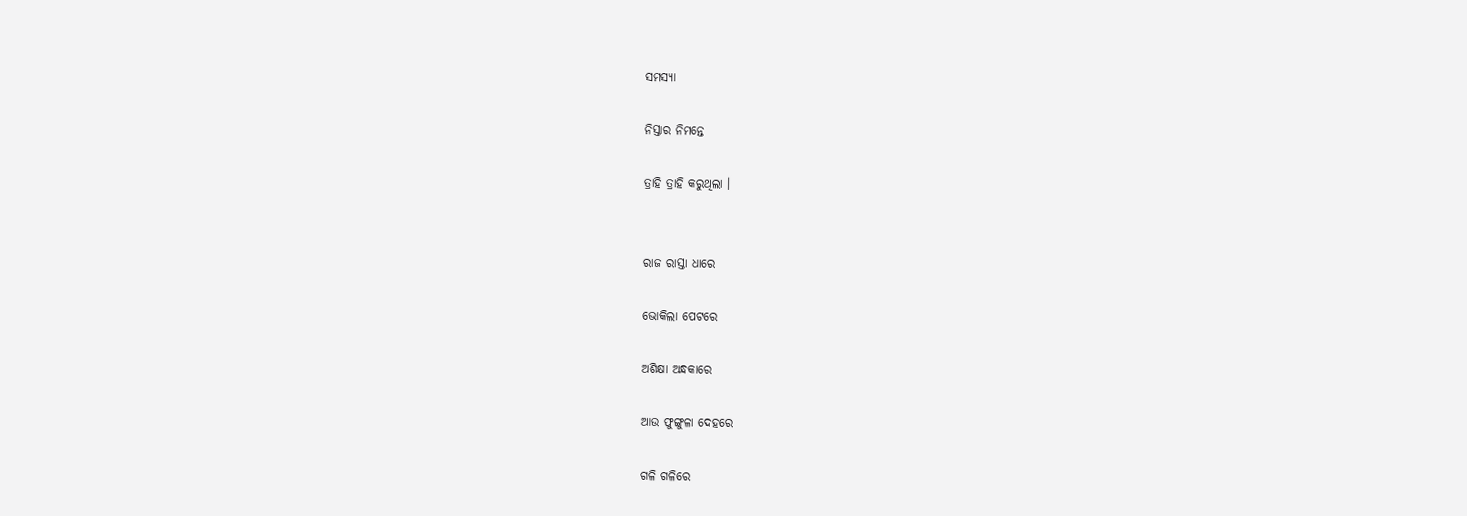ସମସ୍ୟା

ନିସ୍ତାର ନିମନ୍ତେ

ତ୍ରାହି ତ୍ରାହି କରୁଥିଲା ।


ରାଜ ରାସ୍ତା ଧାରେ

ଭୋକିଲା ପେଟରେ

ଅଶିକ୍ଷା ଅନ୍ଧକାରେ

ଆଉ ଫୁଙ୍ଗୁଳା ଦେହରେ

ଗଳି ଗଳିରେ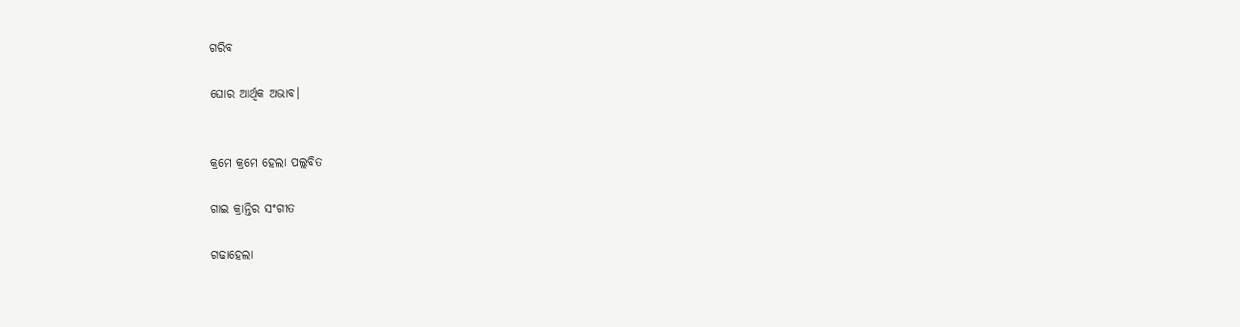ଗରିବ

ଘୋର ଆର୍ଥିକ ଅଭାବ।


କ୍ରମେ କ୍ରମେ ହେଲା ପଲ୍ଲବିତ

ଗାଇ କ୍ରାନ୍ତିର ସଂଗୀତ

ଗଢାହେଲା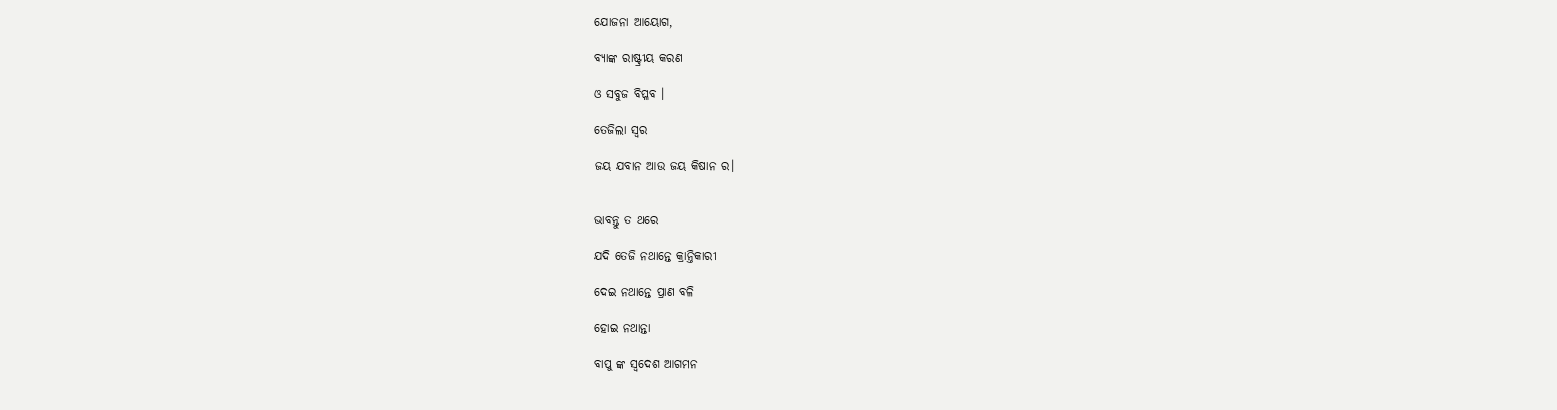ଯୋଜନା ଆୟୋଗ,

ବ୍ୟାଙ୍କ ରାଷ୍ଟ୍ରୀୟ କରଣ

ଓ ସବୁଜ ବିପ୍ଳବ ।

ତେଜିଲା ସ୍ୱର

ଜୟ ଯବାନ ଆଉ ଜୟ କିଷାନ ର।


ଭାବନ୍ତୁ ତ ଥରେ

ଯଦି ତେଜି ନଥାନ୍ତେ କ୍ରାନ୍ତିକାରୀ

ଦେଇ ନଥାନ୍ତେ ପ୍ରାଣ ବଳି

ହୋଇ ନଥାନ୍ତା

ବାପୁ ଙ୍କ ସ୍ଵଦେଶ ଆଗମନ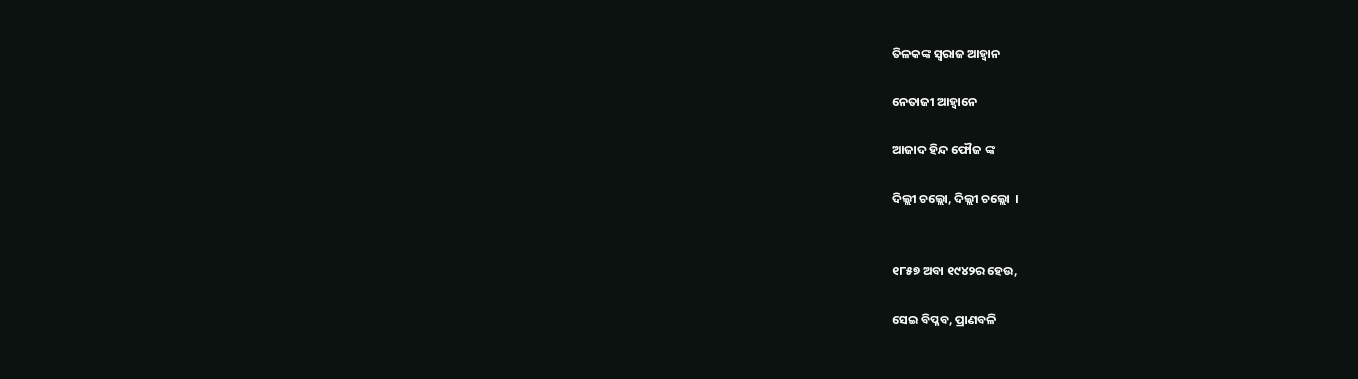ତିଳକଙ୍କ ସ୍ଵରାଜ ଆହ୍ୱାନ

ନେତାଜୀ ଆହ୍ଵାନେ

ଆଜାଦ ହିନ୍ଦ ଫୌଜ ଙ୍କ

ଦିଲ୍ଲୀ ଚଲ୍ଲୋ, ଦିଲ୍ଲୀ ଚଲ୍ଲୋ  ।


୧୮୫୭ ଅବା ୧୯୪୨ର ହେଉ,

ସେଇ ବିପ୍ଳବ, ପ୍ରାଣବଳି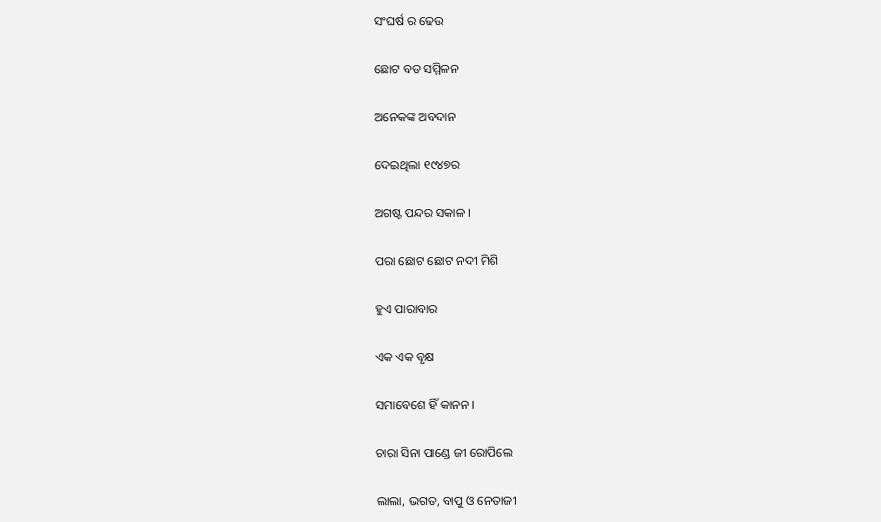ସଂଘର୍ଷ ର ଢେଉ

ଛୋଟ ବଡ ସମ୍ମିଳନ

ଅନେକଙ୍କ ଅବଦାନ

ଦେଇଥିଲା ୧୯୪୭ର

ଅଗଷ୍ଟ ପନ୍ଦର ସକାଳ ।

ପରା ଛୋଟ ଛୋଟ ନଦୀ ମିଶି

ହୁଏ ପାରାବାର

ଏକ ଏକ ବୃକ୍ଷ

ସମାବେଶେ ହିଁ କାନନ ।

ଚାରା ସିନା ପାଣ୍ଡେ ଜୀ ରୋପିଲେ

ଲାଲା, ଭଗତ, ବାପୁ ଓ ନେତାଜୀ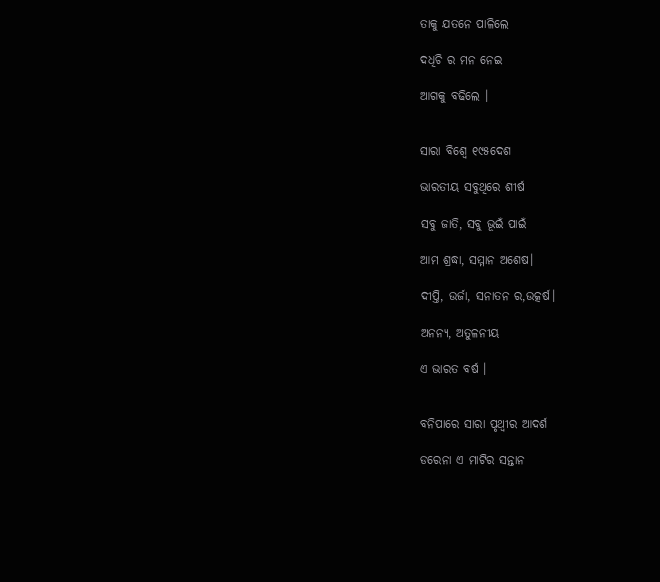ତାକୁ ଯତନେ ପାଳିଲେ

ଦଧିଚି ର ମନ ନେଇ

ଆଗକୁ ବଢିଲେ ।


ସାରା ବିଶ୍ଵେ ୧୯୫ଦେଶ

ଭାରତୀୟ ସବୁଥିରେ ଶୀର୍ଷ

ସବୁ ଜାତି, ସବୁ ଭୂଇଁ ପାଇଁ

ଆମ ଶ୍ରଦ୍ଧା, ସମ୍ମାନ ଅଶେଷ।

ଦୀପ୍ତି, ଉର୍ଜା, ସନାତନ ର,ଉତ୍କର୍ଷ।

ଅନନ୍ୟ, ଅତୁଳନୀୟ

ଏ ଭାରତ ବର୍ଷ ।


ବନିପାରେ ସାରା ପୃଥ୍ଵୀର ଆଦର୍ଶ

ଡରେନା ଏ ମାଟିର ସନ୍ତାନ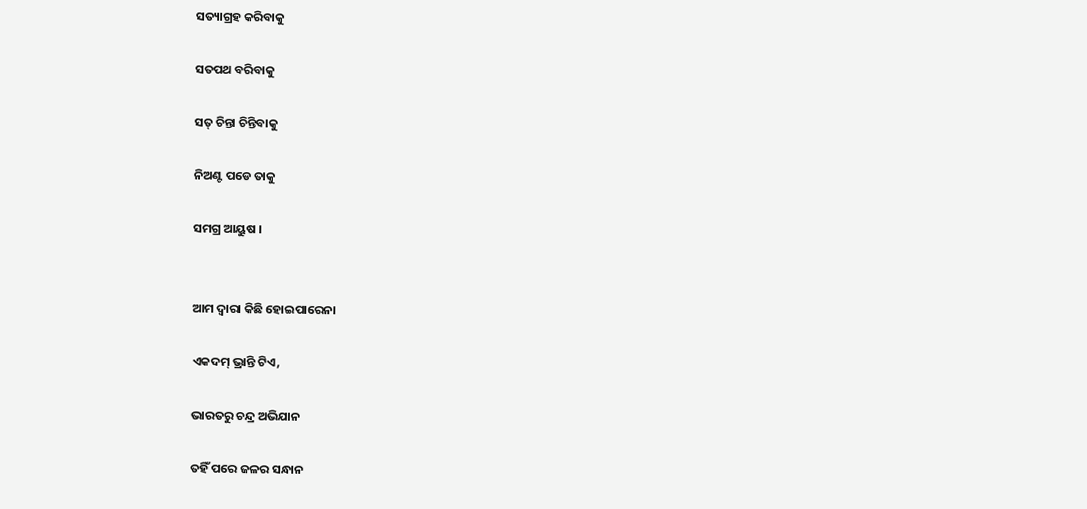ସତ୍ୟାଗ୍ରହ କରିବାକୁ

ସତପଥ ବରିବାକୁ

ସତ୍ ଚିନ୍ତା ଚିନ୍ତିବାକୁ

ନିଅଣ୍ଟ ପଡେ ତାକୁ

ସମଗ୍ର ଆୟୁଷ ।


ଆମ ଦ୍ୱାରା କିଛି ହୋଇପାରେନା

ଏକଦମ୍ ଭ୍ରାନ୍ତି ଟିଏ,

ଭାରତରୁ ଚନ୍ଦ୍ର ଅଭିଯାନ

ତହିଁ ପରେ ଜଳର ସନ୍ଧାନ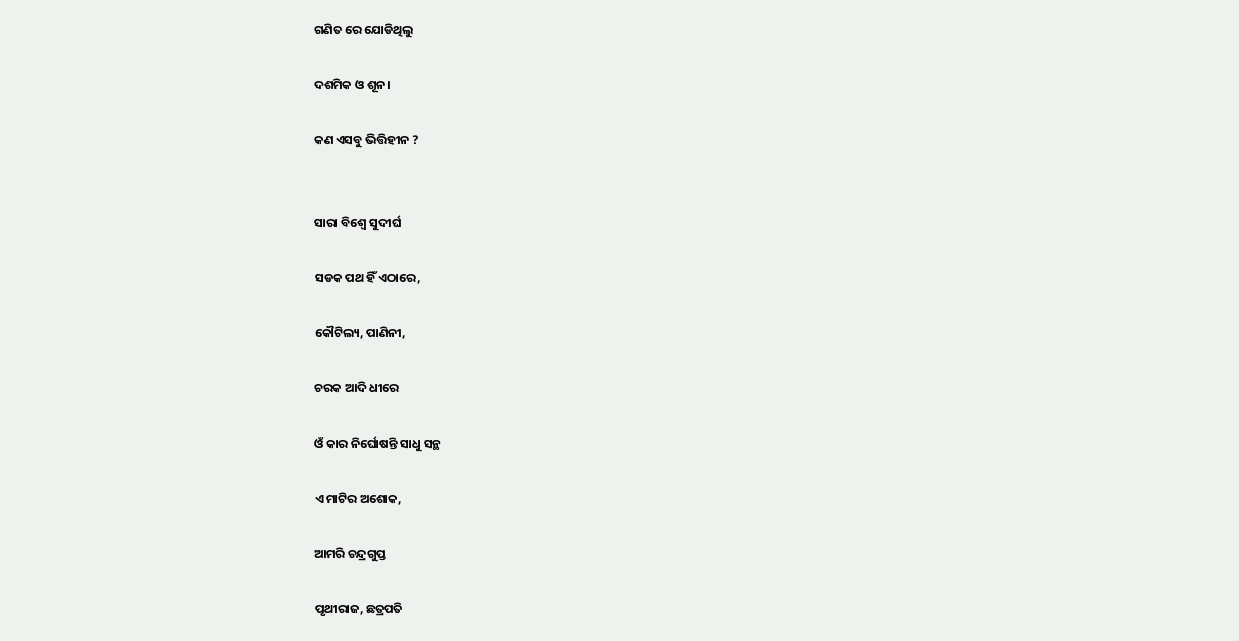ଗଣିତ ରେ ଯୋଡିଥିଲୁ

ଦଶମିକ ଓ ଶୂନ।

କଣ ଏସବୁ ଭିତ୍ତିହୀନ ?


ସାରା ବିଶ୍ଵେ ସୁଦୀର୍ଘ

ସଡକ ପଥ ହିଁ ଏଠାରେ,

କୌଟିଲ୍ୟ, ପାଣିନୀ,

ଚରକ ଆଦି ଧୀରେ

ଓଁ କାର ନିର୍ଘୋଷନ୍ତି ସାଧୁ ସନ୍ଥ

ଏ ମାଟିର ଅଶୋକ,

ଆମରି ଚନ୍ଦ୍ରଗୁପ୍ତ

ପୃଥୀରାଜ, ଛତ୍ରପତି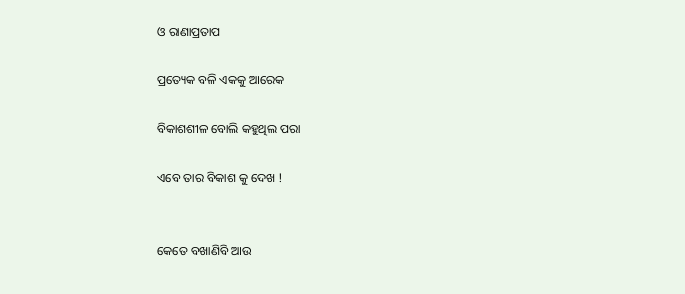ଓ ରାଣାପ୍ରତାପ

ପ୍ରତ୍ୟେକ ବଳି ଏକକୁ ଆରେକ

ବିକାଶଶୀଳ ବୋଲି କହୁଥିଲ ପରା

ଏବେ ତାର ବିକାଶ କୁ ଦେଖ !


କେତେ ବଖାଣିବି ଆଉ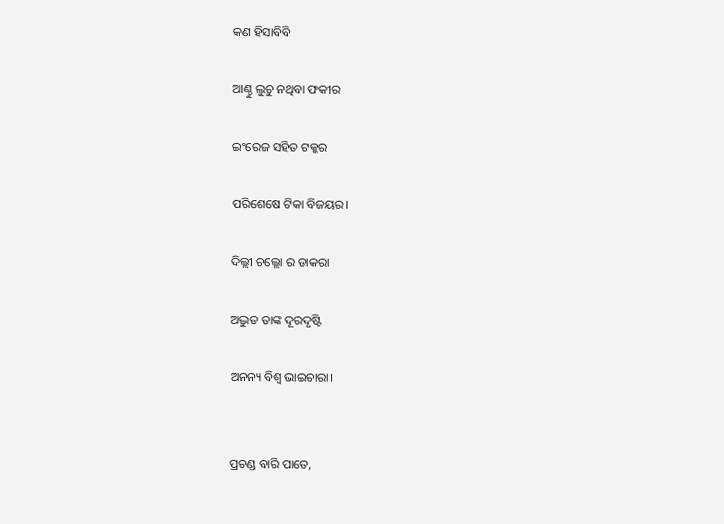କଣ ହିସାବିବି

ଆଣ୍ଠୁ ଲୁଚୁ ନଥିବା ଫକୀର

ଇଂରେଜ ସହିତ ଟକ୍କର

ପରିଶେଷେ ଟିକା ବିଜୟର।

ଦିଲ୍ଲୀ ଚଲ୍ଲୋ ର ଡାକରା

ଅଦ୍ଭୁତ ତାଙ୍କ ଦୂରଦୃଷ୍ଟି

ଅନନ୍ୟ ବିଶ୍ୱ ଭାଇଚାରା।


ପ୍ରଚଣ୍ଡ ବାରି ପାତେ,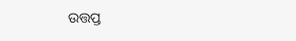ଉତ୍ତପ୍ତ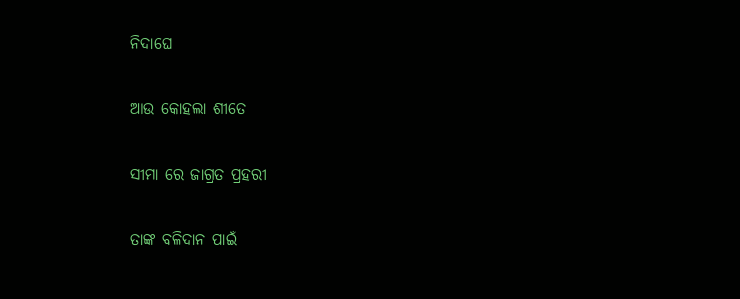ନିଦାଘେ

ଆଉ କୋହଲା ଶୀତେ

ସୀମା ରେ ଜାଗ୍ରତ ପ୍ରହରୀ

ତାଙ୍କ ବଳିଦାନ ପାଇଁ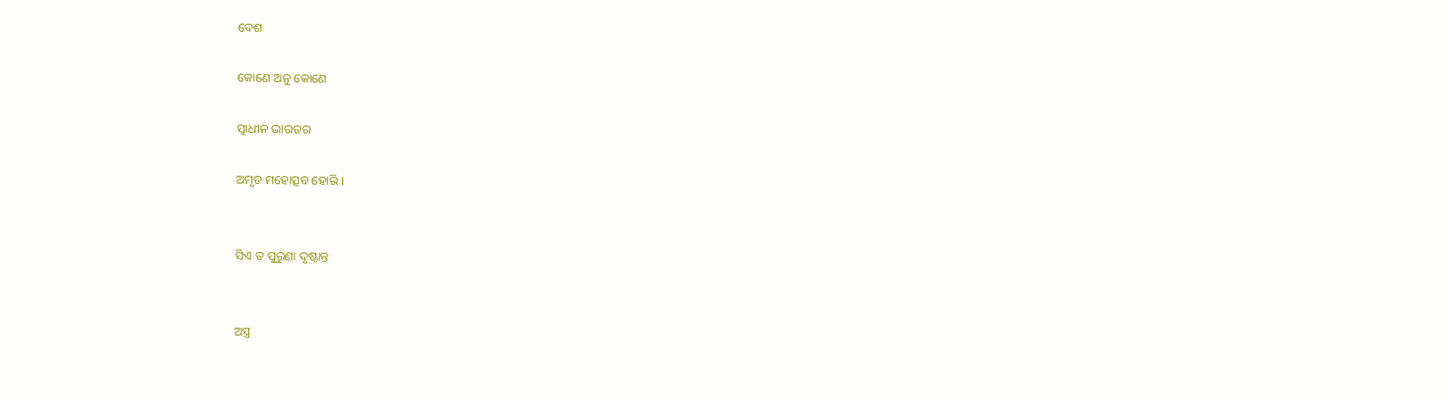ଦେଶ

କୋଣେ ଅନୁ କୋଣେ

ସ୍ଵାଧୀନ ଭାରତର

ଅମୃତ ମହୋତ୍ସବ ହୋରି ।


ସିଏ ତ ପୁରୁଣା ଦୃଷ୍ଟାନ୍ତ


ଅସ୍ତ୍ର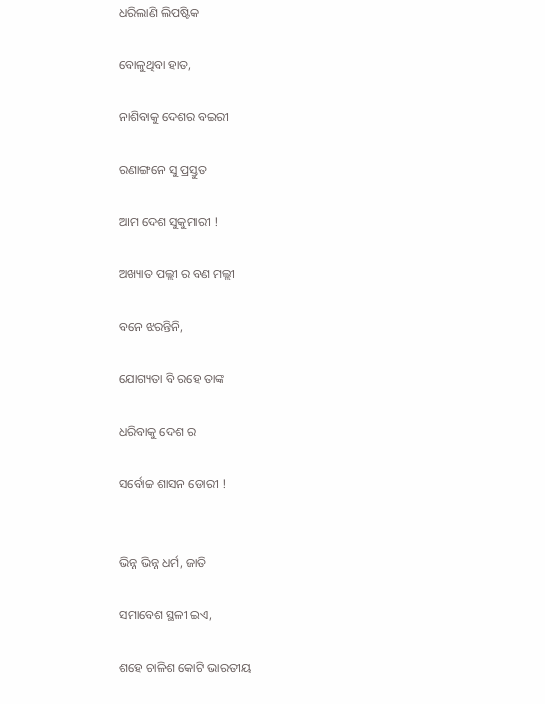ଧରିଲାଣି ଲିପଷ୍ଟିକ

ବୋଳୁଥିବା ହାତ,

ନାଶିବାକୁ ଦେଶର ବଇରୀ

ରଣାଙ୍ଗନେ ସୁ ପ୍ରସ୍ତୁତ

ଆମ ଦେଶ ସୁକୁମାରୀ !

ଅଖ୍ୟାତ ପଲ୍ଲୀ ର ବଣ ମଲ୍ଲୀ

ବନେ ଝରନ୍ତିନି,

ଯୋଗ୍ୟତା ବି ରହେ ତାଙ୍କ

ଧରିବାକୁ ଦେଶ ର

ସର୍ବୋଚ୍ଚ ଶାସନ ଡୋରୀ !


ଭିନ୍ନ ଭିନ୍ନ ଧର୍ମ, ଜାତି

ସମାବେଶ ସ୍ଥଳୀ ଇଏ,

ଶହେ ଚାଳିଶ କୋଟି ଭାରତୀୟ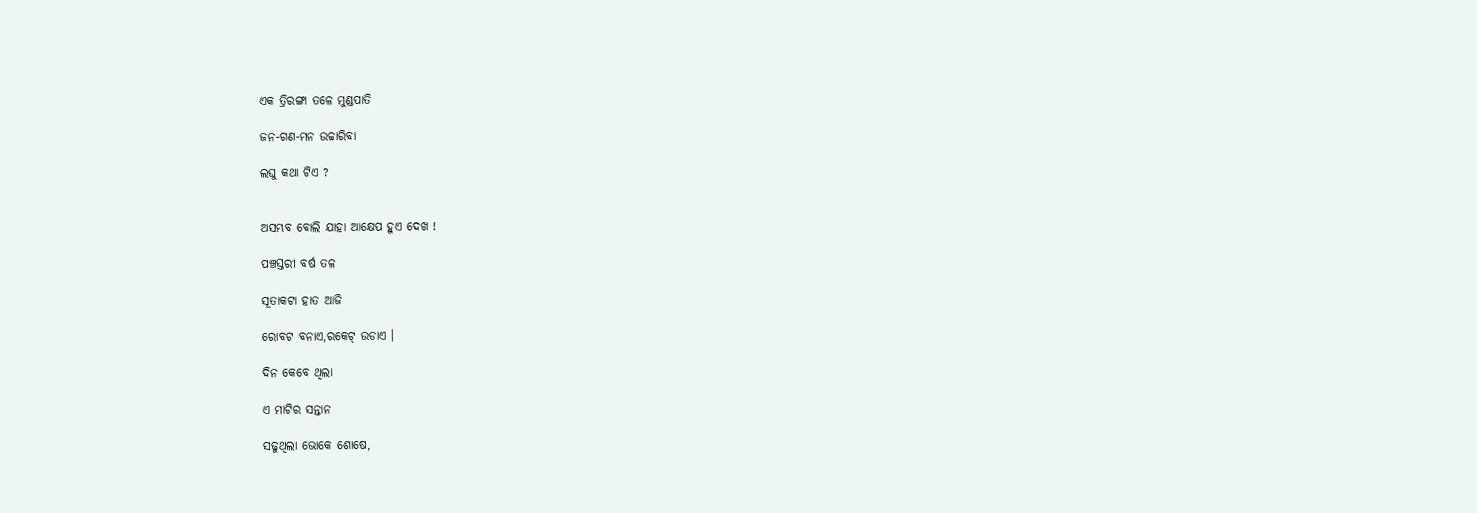ଏକ ତ୍ରିରଙ୍ଗା ତଳେ ମୁଣ୍ଡପାତି

ଜନ-ଗଣ-ମନ ଉଚ୍ଚାରିବା

ଲଘୁ କଥା ଟିଏ ?


ଅସମ୍ଭବ ବୋଲି ଯାହା ଆକ୍ଷେପ ହୁଏ ଦେଖ !

ପଞ୍ଚସ୍ତରୀ ବର୍ଷ ତଳ

ସୂତାକଟା ହାତ ଆଜି

ରୋବଟ ବନାଏ,ରକେଟ୍ ଉଡାଏ ।

ଦିନ କେବେ ଥିଲା

ଏ ମାଟିର ସନ୍ତାନ

ସଢୁଥିଲା ଭୋକେ ଶୋଷେ,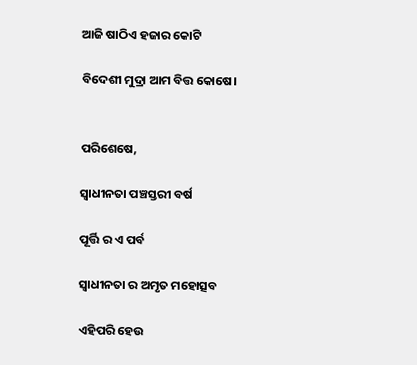ଆଜି ଷାଠିଏ ହଜାର କୋଟି

ବିଦେଶୀ ମୁଦ୍ରା ଆମ ବିତ୍ତ କୋଷେ।


ପରିଶେଷେ,

ସ୍ୱାଧୀନତା ପଞ୍ଚସ୍ତରୀ ବର୍ଷ

ପୂର୍ତ୍ତି ର ଏ ପର୍ବ

ସ୍ୱାଧୀନତା ର ଅମୃତ ମହୋତ୍ସବ

ଏହିପରି ହେଉ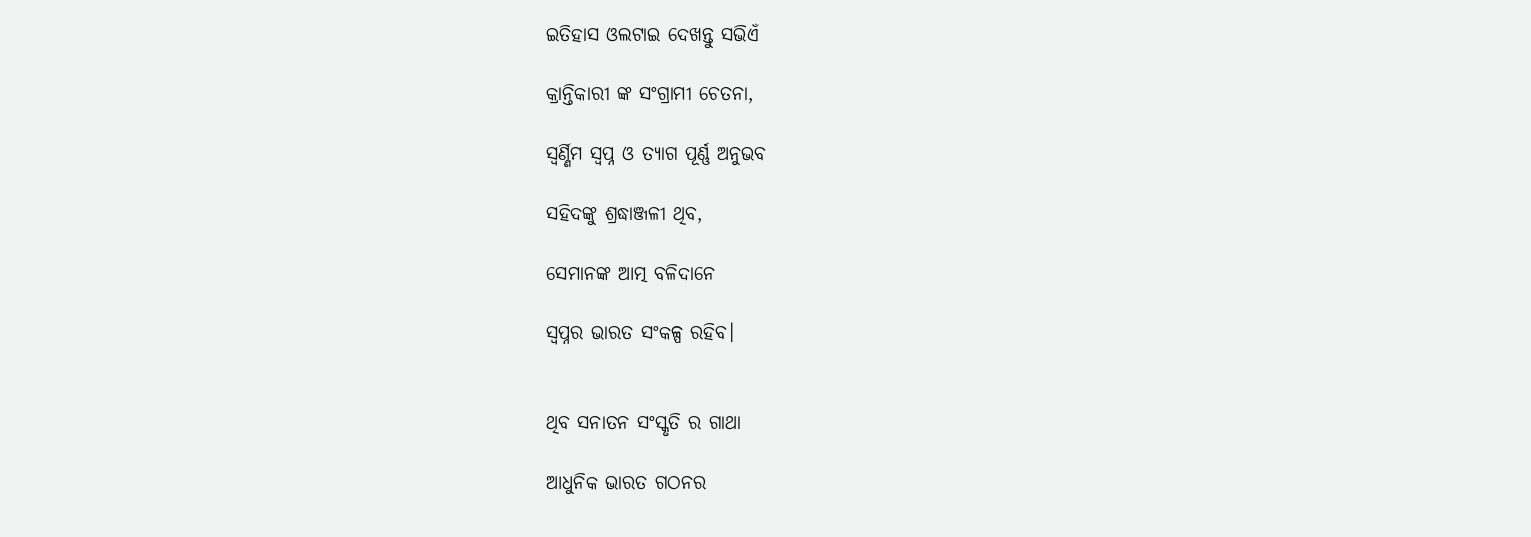ଇତିହାସ ଓଲଟାଇ ଦେଖନ୍ତୁ ସଭିଏଁ

କ୍ରାନ୍ତିକାରୀ ଙ୍କ ସଂଗ୍ରାମୀ ଚେତନା,

ସ୍ୱର୍ଣ୍ଣିମ ସ୍ୱପ୍ନ ଓ ତ୍ୟାଗ ପୂର୍ଣ୍ଣ ଅନୁଭବ

ସହିଦଙ୍କୁ ଶ୍ରଦ୍ଧାଞ୍ଜଳୀ ଥିବ,

ସେମାନଙ୍କ ଆତ୍ମ ବଳିଦାନେ

ସ୍ଵପ୍ନର ଭାରତ ସଂକଳ୍ପ ରହିବ।


ଥିବ ସନାତନ ସଂସ୍କୃତି ର ଗାଥା

ଆଧୁନିକ ଭାରତ ଗଠନର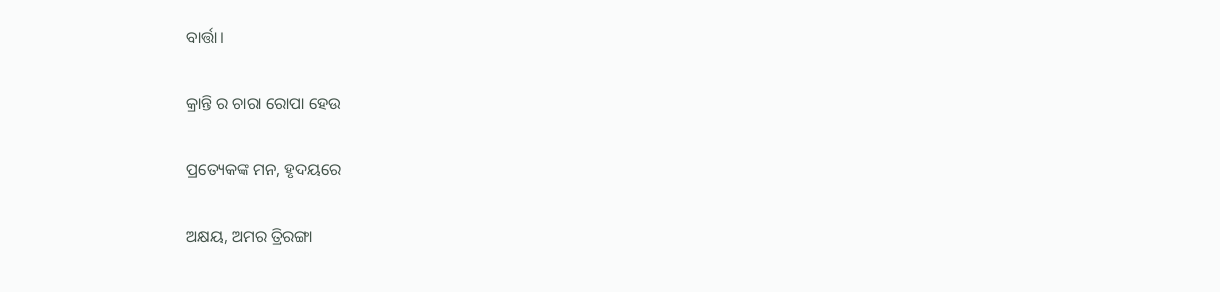ବାର୍ତ୍ତା।

କ୍ରାନ୍ତି ର ଚାରା ରୋପା ହେଉ

ପ୍ରତ୍ୟେକଙ୍କ ମନ, ହୃଦୟରେ

ଅକ୍ଷୟ, ଅମର ତ୍ରିରଙ୍ଗା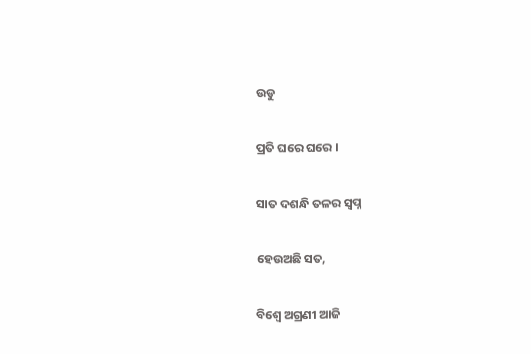ଉଡୁ

ପ୍ରତି ଘରେ ଘରେ ।

ସାତ ଦଶନ୍ଧି ତଳର ସ୍ୱପ୍ନ

ହେଉଅଛି ସତ,

ବିଶ୍ଵେ ଅଗ୍ରଣୀ ଆଜି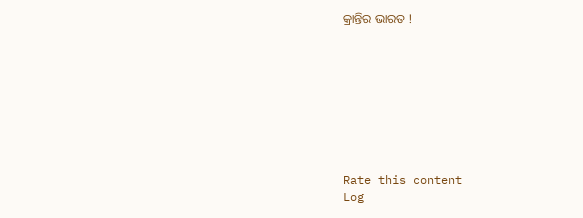କ୍ରାନ୍ତିର ଭାରତ !









Rate this content
Log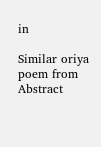in

Similar oriya poem from Abstract